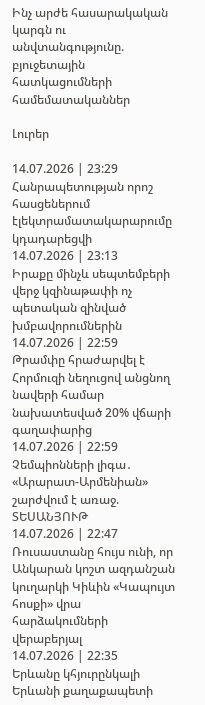Ինչ արժե հասարակական կարգն ու անվտանգությունը. բյուջետային հատկացումների համեմատականներ

Լուրեր

14.07.2026 | 23:29
Հանրապետության որոշ հասցեներում էլեկտրամատակարարումը կդադարեցվի
14.07.2026 | 23:13
Իրաքը մինչև սեպտեմբերի վերջ կզինաթափի ոչ պետական զինված խմբավորումներին
14.07.2026 | 22:59
Թրամփը հրաժարվել է Հորմուզի նեղուցով անցնող նավերի համար նախատեսված 20% վճարի գաղափարից
14.07.2026 | 22:59
Չեմպիոնների լիգա․ «Արարատ-Արմենիան» շարժվում է առաջ. ՏԵՍԱՆՅՈՒԹ
14.07.2026 | 22:47
Ռուսաստանը հույս ունի, որ Անկարան կոշտ ազդանշան կուղարկի Կիևին «Կապույտ հոսքի» վրա հարձակումների վերաբերյալ
14.07.2026 | 22:35
Երևանը կհյուրընկալի Երևանի քաղաքապետի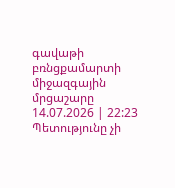գավաթի բռնցքամարտի միջազգային մրցաշարը
14.07.2026 | 22:23
Պետությունը չի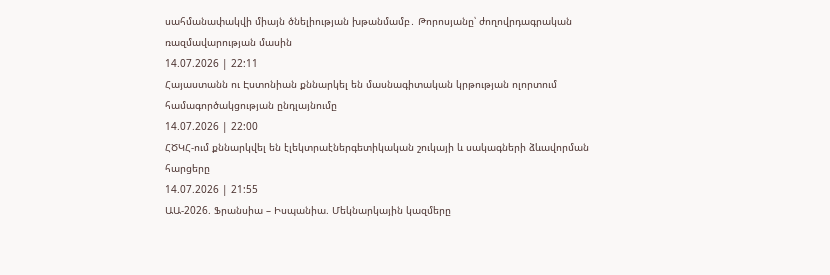սահմանափակվի միայն ծնելիության խթանմամբ․ Թորոսյանը՝ ժողովրդագրական ռազմավարության մասին
14.07.2026 | 22:11
Հայաստանն ու Էստոնիան քննարկել են մասնագիտական կրթության ոլորտում համագործակցության ընդլայնումը
14.07.2026 | 22:00
ՀԾԿՀ-ում քննարկվել են էլեկտրաէներգետիկական շուկայի և սակագների ձևավորման հարցերը
14.07.2026 | 21:55
ԱԱ-2026. Ֆրանսիա – Իսպանիա. Մեկնարկային կազմերը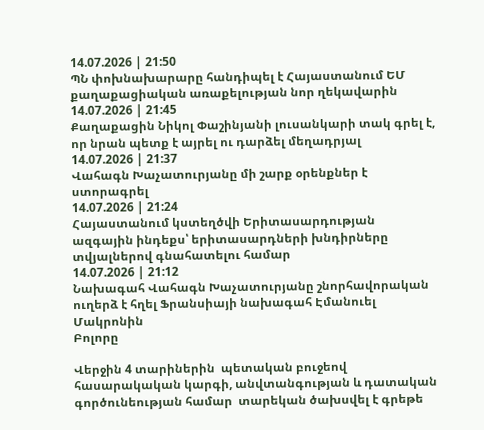14.07.2026 | 21:50
ՊՆ փոխնախարարը հանդիպել է Հայաստանում ԵՄ քաղաքացիական առաքելության նոր ղեկավարին
14.07.2026 | 21:45
Քաղաքացին Նիկոլ Փաշինյանի լուսանկարի տակ գրել է, որ նրան պետք է այրել ու դարձել մեղադրյալ
14.07.2026 | 21:37
Վահագն Խաչատուրյանը մի շարք օրենքներ է ստորագրել
14.07.2026 | 21:24
Հայաստանում կստեղծվի Երիտասարդության ազգային ինդեքս՝ երիտասարդների խնդիրները տվյալներով գնահատելու համար
14.07.2026 | 21:12
Նախագահ Վահագն Խաչատուրյանը շնորհավորական ուղերձ է հղել Ֆրանսիայի նախագահ Էմանուել Մակրոնին
Բոլորը

Վերջին 4 տարիներին  պետական բուջեով  հասարակական կարգի, անվտանգության և դատական գործունեության համար  տարեկան ծախսվել է գրեթե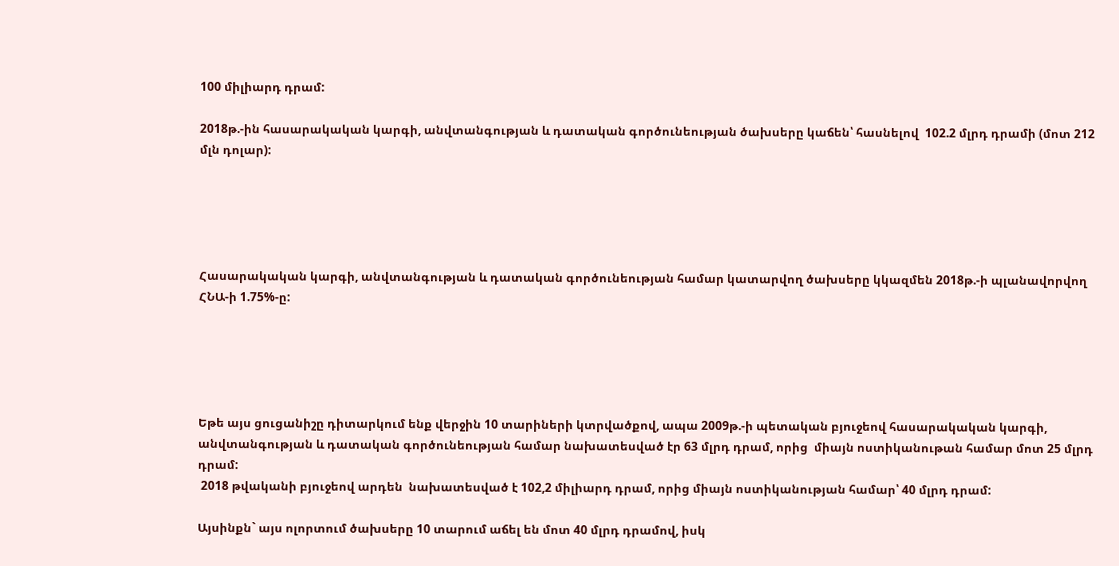100 միլիարդ դրամ:

2018թ.-ին հասարակական կարգի, անվտանգության և դատական գործունեության ծախսերը կաճեն՝ հասնելով  102.2 մլրդ դրամի (մոտ 212 մլն դոլար):





Հասարակական կարգի, անվտանգության և դատական գործունեության համար կատարվող ծախսերը կկազմեն 2018թ.-ի պլանավորվող ՀՆԱ-ի 1.75%-ը:





Եթե այս ցուցանիշը դիտարկում ենք վերջին 10 տարիների կտրվածքով, ապա 2009թ.-ի պետական բյուջեով հասարակական կարգի, անվտանգության և դատական գործունեության համար նախատեսված էր 63 մլրդ դրամ, որից  միայն ոստիկանութան համար մոտ 25 մլրդ դրամ:
 2018 թվականի բյուջեով արդեն  նախատեսված է 102,2 միլիարդ դրամ, որից միայն ոստիկանության համար՝ 40 մլրդ դրամ:

Այսինքն` այս ոլորտում ծախսերը 10 տարում աճել են մոտ 40 մլրդ դրամով, իսկ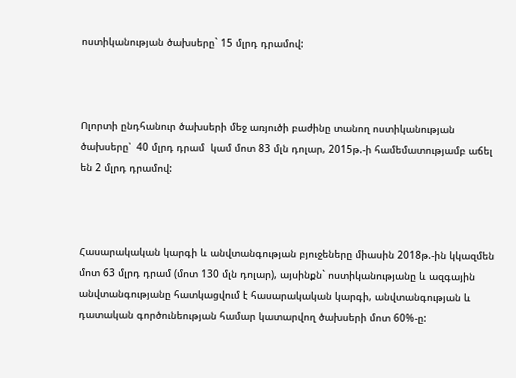ոստիկանության ծախսերը` 15 մլրդ դրամով:



Ոլորտի ընդհանուր ծախսերի մեջ առյուծի բաժինը տանող ոստիկանության ծախսերը՝  40 մլրդ դրամ  կամ մոտ 83 մլն դոլար, 2015թ.-ի համեմատությամբ աճել են 2 մլրդ դրամով:



Հասարակական կարգի և անվտանգության բյուջեները միասին 2018թ.-ին կկազմեն մոտ 63 մլրդ դրամ (մոտ 130 մլն դոլար), այսինքն` ոստիկանությանը և ազգային անվտանգությանը հատկացվում է հասարակական կարգի, անվտանգության և դատական գործունեության համար կատարվող ծախսերի մոտ 60%-ը: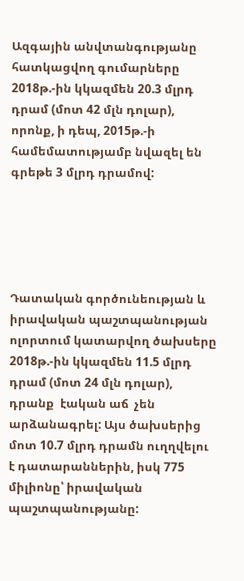Ազգային անվտանգությանը հատկացվող գումարները 2018թ.-ին կկազմեն 20.3 մլրդ դրամ (մոտ 42 մլն դոլար), որոնք, ի դեպ, 2015թ.-ի համեմատությամբ նվազել են գրեթե 3 մլրդ դրամով:





Դատական գործունեության և իրավական պաշտպանության ոլորտում կատարվող ծախսերը 2018թ.-ին կկազմեն 11.5 մլրդ դրամ (մոտ 24 մլն դոլար), դրանք  էական աճ  չեն արձանագրել: Այս ծախսերից մոտ 10.7 մլրդ դրամն ուղղվելու է դատարաններին, իսկ 775 միլիոնը՝ իրավական պաշտպանությանը: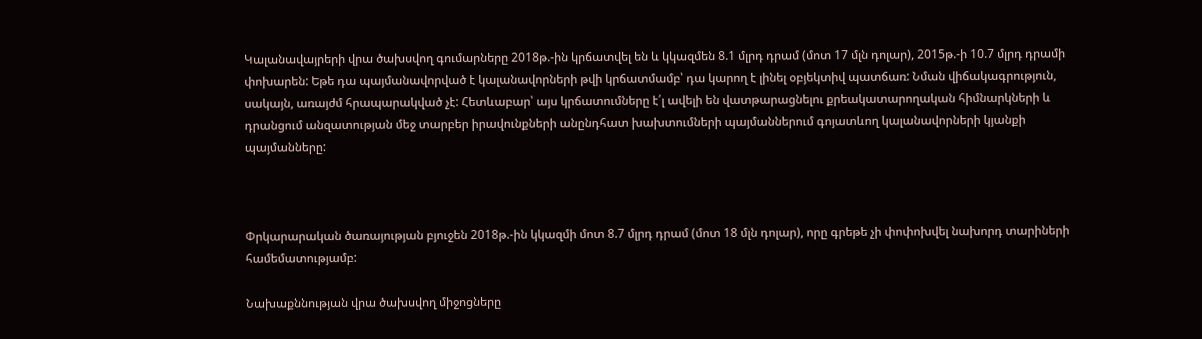Կալանավայրերի վրա ծախսվող գումարները 2018թ.-ին կրճատվել են և կկազմեն 8.1 մլրդ դրամ (մոտ 17 մլն դոլար), 2015թ.-ի 10.7 մլրդ դրամի փոխարեն: Եթե դա պայմանավորված է կալանավորների թվի կրճատմամբ՝ դա կարող է լինել օբյեկտիվ պատճառ: Նման վիճակագրություն, սակայն, առայժմ հրապարակված չէ: Հետևաբար՝ այս կրճատումները է՛լ ավելի են վատթարացնելու քրեակատարողական հիմնարկների և դրանցում անզատության մեջ տարբեր իրավունքների անընդհատ խախտումների պայմաններում գոյատևող կալանավորների կյանքի պայմանները:



Փրկարարական ծառայության բյուջեն 2018թ.-ին կկազմի մոտ 8.7 մլրդ դրամ (մոտ 18 մլն դոլար), որը գրեթե չի փոփոխվել նախորդ տարիների համեմատությամբ:

Նախաքննության վրա ծախսվող միջոցները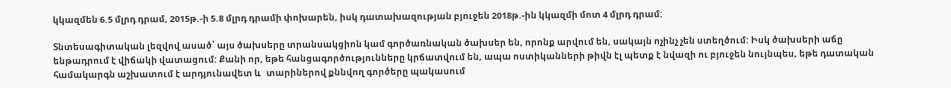կկազմեն 6.5 մլրդ դրամ, 2015թ.-ի 5.8 մլրդ դրամի փոխարեն, իսկ դատախազության բյուջեն 2018թ.-ին կկազմի մոտ 4 մլրդ դրամ:

Տնտեսագիտական լեզվով ասած՝ այս ծախսերը տրանսակցիոն կամ գործառնական ծախսեր են, որոնք արվում են, սակայն ոչինչ չեն ստեղծում: Իսկ ծախսերի աճը ենթադրում է վիճակի վատացում: Քանի որ, եթե հանցագործությունները կրճատվում են, ապա ոստիկանների թիվն էլ պետք է նվազի ու բյուջեն նույնպես, եթե դատական համակարգն աշխատում է արդյունավետ և   տարիներով քննվող գործերը պակասում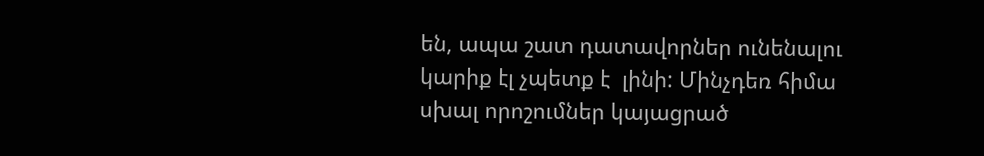են, ապա շատ դատավորներ ունենալու կարիք էլ չպետք է  լինի: Մինչդեռ հիմա  սխալ որոշումներ կայացրած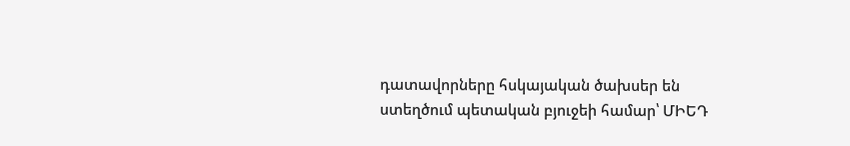դատավորները հսկայական ծախսեր են ստեղծում պետական բյուջեի համար՝ ՄԻԵԴ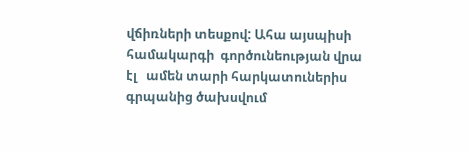վճիռների տեսքով: Ահա այսպիսի համակարգի  գործունեության վրա էլ   ամեն տարի հարկատուներիս գրպանից ծախսվում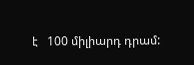է   100 միլիարդ դրամ: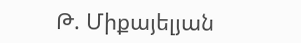Թ. Միքայելյան